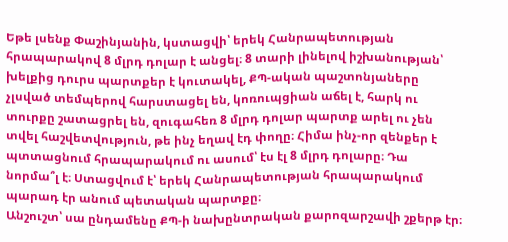Եթե լսենք Փաշինյանին, կստացվի՝ երեկ Հանրապետության հրապարակով 8 մլրդ դոլար է անցել։ 8 տարի լինելով իշխանության՝ խելքից դուրս պարտքեր է կուտակել, ՔՊ-ական պաշտոնյաները չլսված տեմպերով հարստացել են, կոռուպցիան աճել է, հարկ ու տուրքը շատացրել են, զուգահեռ 8 մլրդ դոլար պարտք արել ու չեն տվել հաշվետվություն, թե ինչ եղավ էդ փողը։ Հիմա ինչ-որ զենքեր է պտտացնում հրապարակում ու ասում՝ էս էլ 8 մլրդ դոլարը։ Դա նորմա՞լ է։ Ստացվում է՝ երեկ Հանրապետության հրապարակում պարադ էր անում պետական պարտքը։
Անշուշտ՝ սա ընդամենը ՔՊ-ի նախընտրական քարոզարշավի շքերթ էր։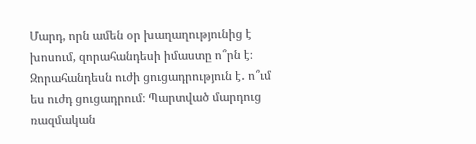Մարդ, որն ամեն օր խաղաղությունից է խոսում, զորահանդեսի իմաստը ո՞րն է։ Զորահանդեսն ուժի ցուցադրություն է․ ո՞ւմ ես ուժդ ցուցադրում։ Պարտված մարդուց ռազմական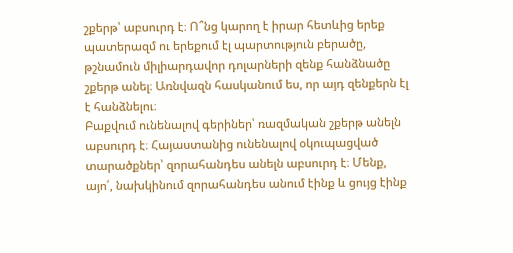շքերթ՝ աբսուրդ է։ Ո՞նց կարող է իրար հետևից երեք պատերազմ ու երեքում էլ պարտություն բերածը, թշնամուն միլիարդավոր դոլարների զենք հանձնածը շքերթ անել։ Առնվազն հասկանում ես, որ այդ զենքերն էլ է հանձնելու։
Բաքվում ունենալով գերիներ՝ ռազմական շքերթ անելն աբսուրդ է։ Հայաստանից ունենալով օկուպացված տարածքներ՝ զորահանդես անելն աբսուրդ է։ Մենք, այո՛, նախկինում զորահանդես անում էինք և ցույց էինք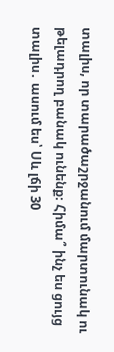տալիս, որ տարածաշրջանում մարտունակ ու թելադրող բանակ ունենք։ Հիմա՞ ինչ ես ցույց տալիս․ ասում ես՝ Սև լճի 30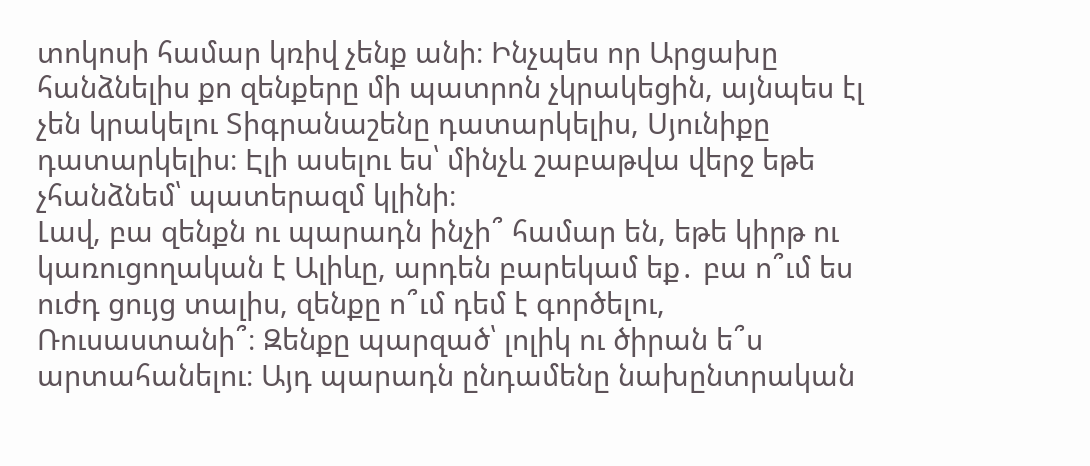տոկոսի համար կռիվ չենք անի։ Ինչպես որ Արցախը հանձնելիս քո զենքերը մի պատրոն չկրակեցին, այնպես էլ չեն կրակելու Տիգրանաշենը դատարկելիս, Սյունիքը դատարկելիս։ Էլի ասելու ես՝ մինչև շաբաթվա վերջ եթե չհանձնեմ՝ պատերազմ կլինի։
Լավ, բա զենքն ու պարադն ինչի՞ համար են, եթե կիրթ ու կառուցողական է Ալիևը, արդեն բարեկամ եք․ բա ո՞ւմ ես ուժդ ցույց տալիս, զենքը ո՞ւմ դեմ է գործելու, Ռուսաստանի՞։ Զենքը պարզած՝ լոլիկ ու ծիրան ե՞ս արտահանելու։ Այդ պարադն ընդամենը նախընտրական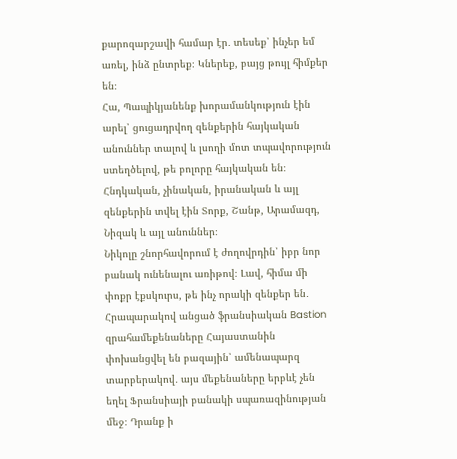քարոզարշավի համար էր․ տեսեք՝ ինչեր եմ առել, ինձ ընտրեք։ Կներեք, բայց թույլ հիմքեր են։
Հա, Պապիկյանենք խորամանկություն էին արել՝ ցուցադրվող զենքերին հայկական անուններ տալով և լսողի մոտ տպավորություն ստեղծելով, թե բոլորը հայկական են։ Հնդկական, չինական, իրանական և այլ զենքերին տվել էին Տորք, Շանթ, Արամազդ, Նիզակ և այլ անուններ։
Նիկոլը շնորհավորում է ժողովրդին՝ իբր նոր բանակ ունենալու առիթով։ Լավ, հիմա մի փոքր էքսկուրս, թե ինչ որակի զենքեր են․
Հրապարակով անցած ֆրանսիական Bastion զրահամեքենաները Հայաստանին փոխանցվել են բազային՝ ամենապարզ տարբերակով․ այս մեքենաները երբևէ չեն եղել Ֆրանսիայի բանակի սպառազինության մեջ։ Դրանք ի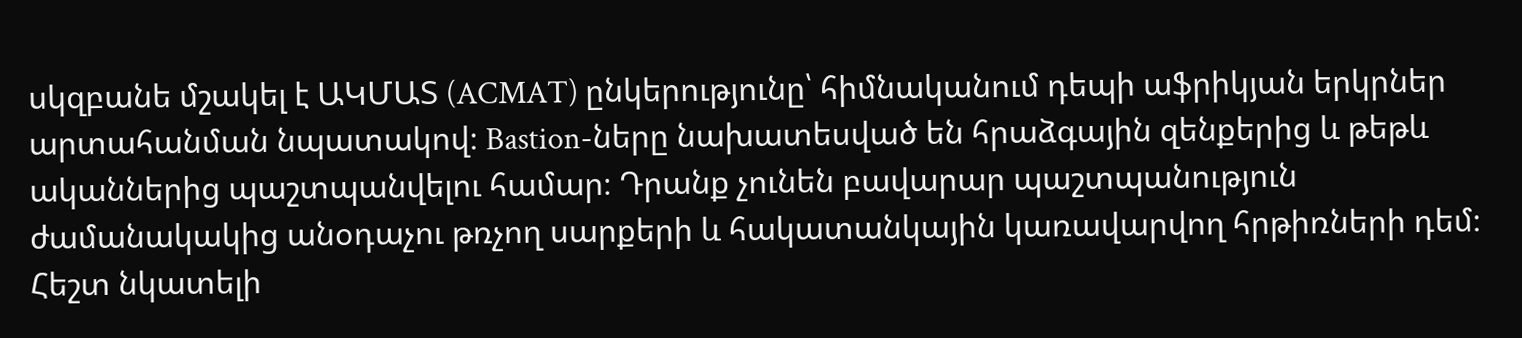սկզբանե մշակել է ԱԿՄԱՏ (ACMAT) ընկերությունը՝ հիմնականում դեպի աֆրիկյան երկրներ արտահանման նպատակով։ Bastion-ները նախատեսված են հրաձգային զենքերից և թեթև ականներից պաշտպանվելու համար։ Դրանք չունեն բավարար պաշտպանություն ժամանակակից անօդաչու թռչող սարքերի և հակատանկային կառավարվող հրթիռների դեմ։ Հեշտ նկատելի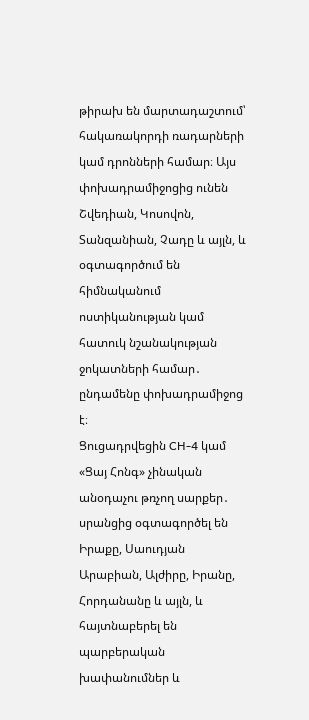թիրախ են մարտադաշտում՝ հակառակորդի ռադարների կամ դրոնների համար։ Այս փոխադրամիջոցից ունեն Շվեդիան, Կոսովոն, Տանզանիան, Չադը և այլն, և օգտագործում են հիմնականում ոստիկանության կամ հատուկ նշանակության ջոկատների համար․ ընդամենը փոխադրամիջոց է։
Ցուցադրվեցին CH-4 կամ «Ցայ Հոնգ» չինական անօդաչու թռչող սարքեր․ սրանցից օգտագործել են Իրաքը, Սաուդյան Արաբիան, Ալժիրը, Իրանը, Հորդանանը և այլն, և հայտնաբերել են պարբերական խափանումներ և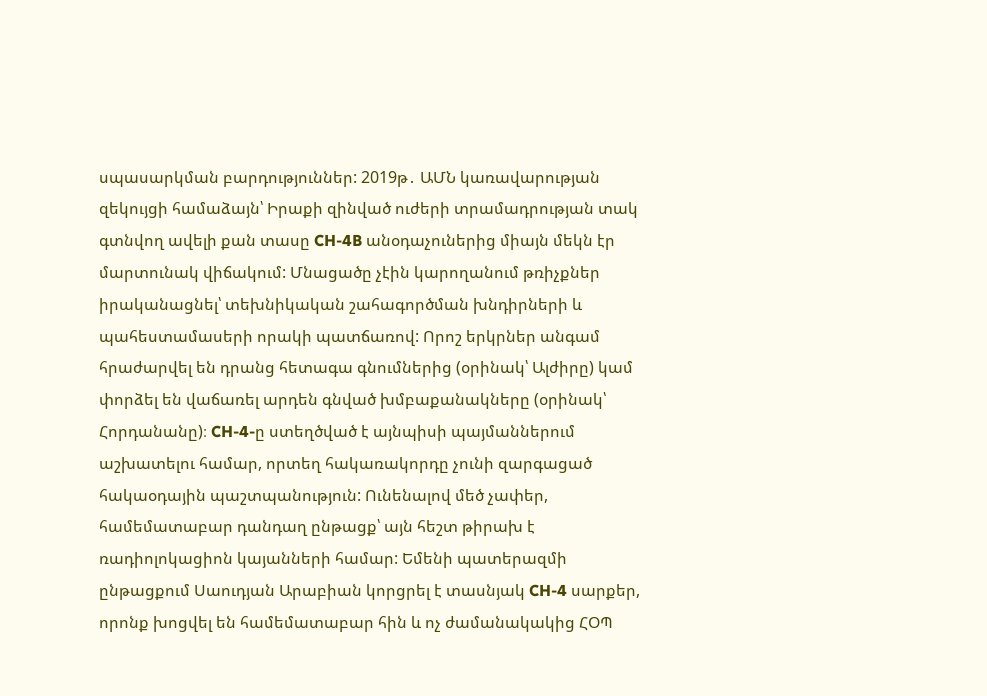սպասարկման բարդություններ: 2019թ․ ԱՄՆ կառավարության զեկույցի համաձայն՝ Իրաքի զինված ուժերի տրամադրության տակ գտնվող ավելի քան տասը CH-4B անօդաչուներից միայն մեկն էր մարտունակ վիճակում: Մնացածը չէին կարողանում թռիչքներ իրականացնել՝ տեխնիկական շահագործման խնդիրների և պահեստամասերի որակի պատճառով: Որոշ երկրներ անգամ հրաժարվել են դրանց հետագա գնումներից (օրինակ՝ Ալժիրը) կամ փորձել են վաճառել արդեն գնված խմբաքանակները (օրինակ՝ Հորդանանը)։ CH-4-ը ստեղծված է այնպիսի պայմաններում աշխատելու համար, որտեղ հակառակորդը չունի զարգացած հակաօդային պաշտպանություն: Ունենալով մեծ չափեր, համեմատաբար դանդաղ ընթացք՝ այն հեշտ թիրախ է ռադիոլոկացիոն կայանների համար: Եմենի պատերազմի ընթացքում Սաուդյան Արաբիան կորցրել է տասնյակ CH-4 սարքեր, որոնք խոցվել են համեմատաբար հին և ոչ ժամանակակից ՀՕՊ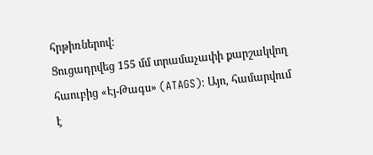հրթիռներով:
Ցուցադրվեց 155 մմ տրամաչափի քարշակվող հաուբից «Էյ-Թագս» (ATAGS)։ Այո, համարվում է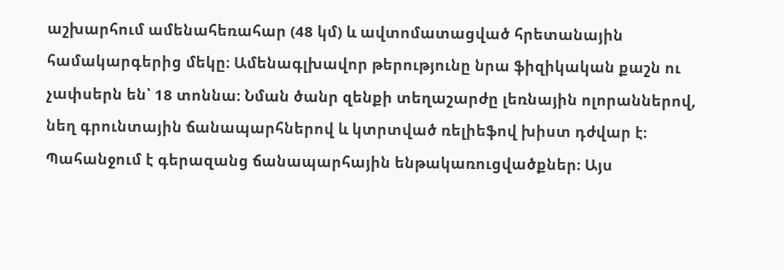աշխարհում ամենահեռահար (48 կմ) և ավտոմատացված հրետանային համակարգերից մեկը։ Ամենագլխավոր թերությունը նրա ֆիզիկական քաշն ու չափսերն են՝ 18 տոննա։ Նման ծանր զենքի տեղաշարժը լեռնային ոլորաններով, նեղ գրունտային ճանապարհներով և կտրտված ռելիեֆով խիստ դժվար է։ Պահանջում է գերազանց ճանապարհային ենթակառուցվածքներ։ Այս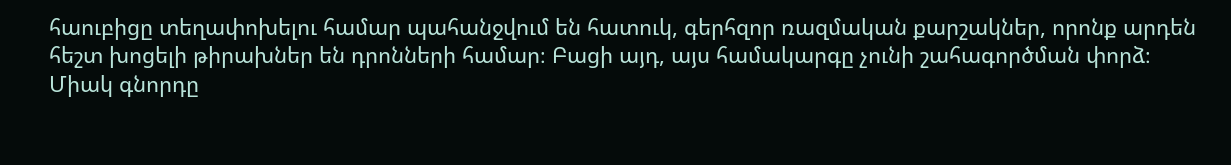հաուբիցը տեղափոխելու համար պահանջվում են հատուկ, գերհզոր ռազմական քարշակներ, որոնք արդեն հեշտ խոցելի թիրախներ են դրոնների համար։ Բացի այդ, այս համակարգը չունի շահագործման փորձ։ Միակ գնորդը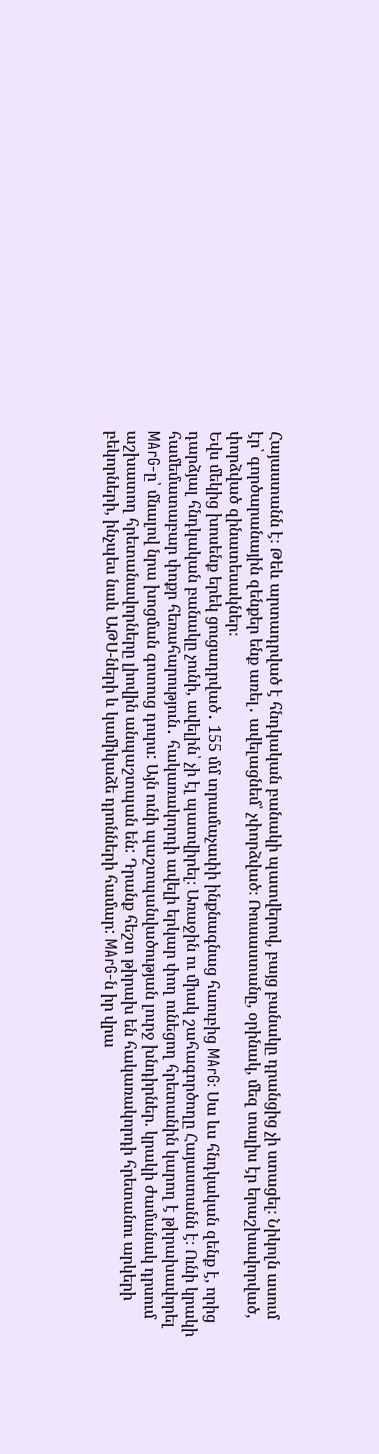Հայաստանն է։ Թեև արտադրված է հնդկական բանակի պատվերով, բայց բանակը դրանցից չի ստացել։ Նիկոլն ասում էր՝ գործարանային զենքեր ենք առել․ ավելացնեմ՝ չփորձված։ Ռուսաստանը, օրինակ, մեզ տալիս էր երաշխավորված, փորձված զինատեսակներ։
Եվս մեկից խոսենք երեկ ցուցադրված․ 155 մմ տրամաչափի ինքնագնաց հաուբից MArG։ Սա ևս հնդկական զենք է, որից դարձյալ հնդկական բանակը չունի, ավելին՝ չի էլ պատվիրել։ Առաջին ու միակ շահագործողը Հայաստանն է։ Ունի կրակի համեմատաբար փոքր հեռահարություն․ հակառակորդի ավելի երկար փող ունեցող հրետանին կարող է թիրախավորել MArG-ը՝ մնալով նրա խոցման գոտուց դուրս: Այն ունի պաշտպանվածության լուրջ խնդիրներ. կրակի ժամանակ դրսում աշխատող հրետանավորները լիովին անպաշտպան են: Դրանք հեշտ թիրախ են հակառակորդի հրետանու արկերի բեկորների, ինչպես նաև ԱԹՍ-ների և կամիկաձե դրոնների համար: MArG-ն իր վրա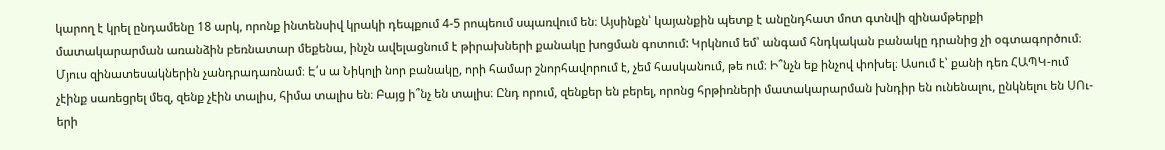կարող է կրել ընդամենը 18 արկ, որոնք ինտենսիվ կրակի դեպքում 4-5 րոպեում սպառվում են։ Այսինքն՝ կայանքին պետք է անընդհատ մոտ գտնվի զինամթերքի մատակարարման առանձին բեռնատար մեքենա, ինչն ավելացնում է թիրախների քանակը խոցման գոտում: Կրկնում եմ՝ անգամ հնդկական բանակը դրանից չի օգտագործում։
Մյուս զինատեսակներին չանդրադառնամ։ Է՛ս ա Նիկոլի նոր բանակը, որի համար շնորհավորում է, չեմ հասկանում, թե ում։ Ի՞նչն եք ինչով փոխել։ Ասում է՝ քանի դեռ ՀԱՊԿ-ում չէինք սառեցրել մեզ, զենք չէին տալիս, հիմա տալիս են։ Բայց ի՞նչ են տալիս։ Ընդ որում, զենքեր են բերել, որոնց հրթիռների մատակարարման խնդիր են ունենալու, ընկնելու են ՍՈւ-երի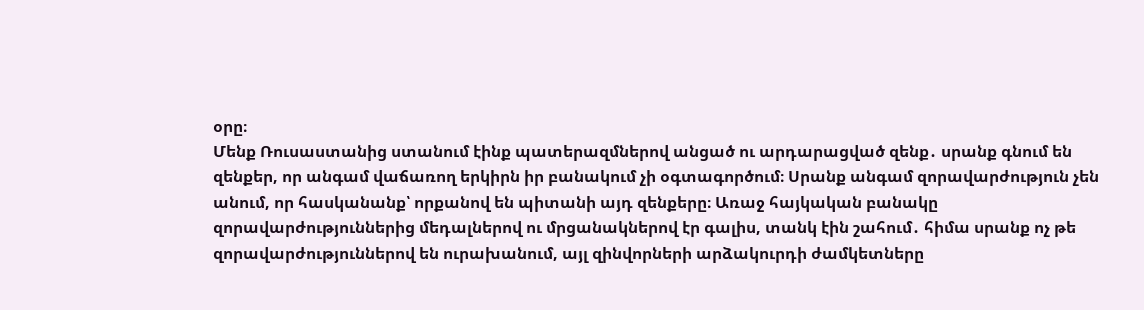օրը։
Մենք Ռուսաստանից ստանում էինք պատերազմներով անցած ու արդարացված զենք․ սրանք գնում են զենքեր, որ անգամ վաճառող երկիրն իր բանակում չի օգտագործում։ Սրանք անգամ զորավարժություն չեն անում, որ հասկանանք՝ որքանով են պիտանի այդ զենքերը։ Առաջ հայկական բանակը զորավարժություններից մեդալներով ու մրցանակներով էր գալիս, տանկ էին շահում․ հիմա սրանք ոչ թե զորավարժություններով են ուրախանում, այլ զինվորների արձակուրդի ժամկետները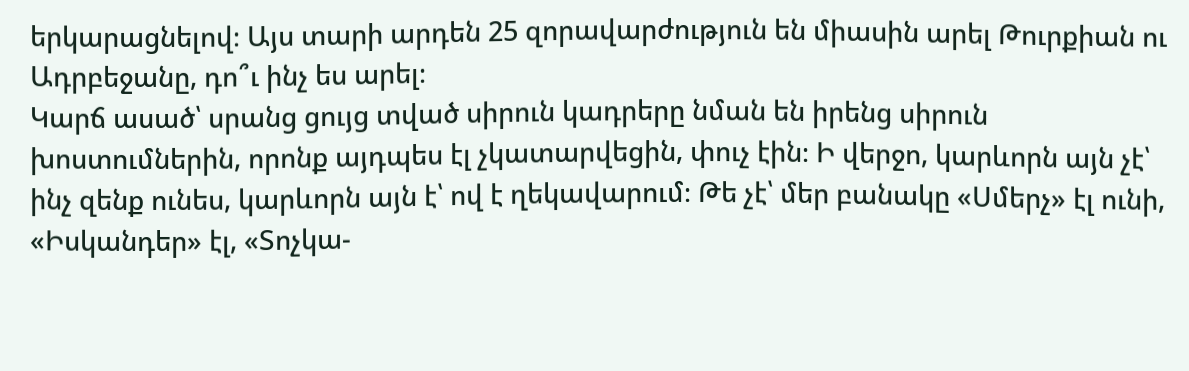երկարացնելով։ Այս տարի արդեն 25 զորավարժություն են միասին արել Թուրքիան ու Ադրբեջանը, դո՞ւ ինչ ես արել։
Կարճ ասած՝ սրանց ցույց տված սիրուն կադրերը նման են իրենց սիրուն խոստումներին, որոնք այդպես էլ չկատարվեցին, փուչ էին։ Ի վերջո, կարևորն այն չէ՝ ինչ զենք ունես, կարևորն այն է՝ ով է ղեկավարում։ Թե չէ՝ մեր բանակը «Սմերչ» էլ ունի, «Իսկանդեր» էլ, «Տոչկա-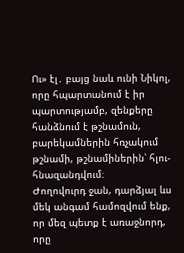Ու» էլ․ բայց նաև ունի Նիկոլ, որը հպարտանում է իր պարտությամբ, զենքերը հանձնում է թշնամուն, բարեկամներին հռչակում թշնամի, թշնամիներին՝ հլու-հնազանդվում։
Ժողովուրդ ջան, դարձյալ ևս մեկ անգամ համոզվում ենք, որ մեզ պետք է առաջնորդ, որը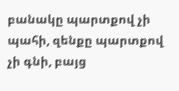բանակը պարտքով չի պահի, զենքը պարտքով չի գնի, բայց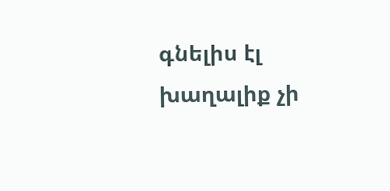գնելիս էլ խաղալիք չի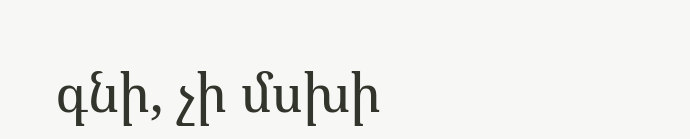գնի, չի մսխի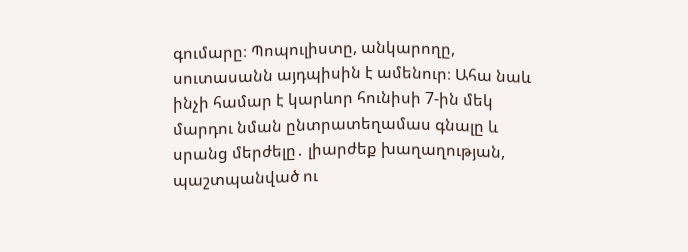գումարը։ Պոպուլիստը, անկարողը, սուտասանն այդպիսին է ամենուր։ Ահա նաև ինչի համար է կարևոր հունիսի 7-ին մեկ մարդու նման ընտրատեղամաս գնալը և սրանց մերժելը․ լիարժեք խաղաղության, պաշտպանված ու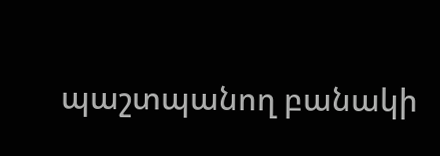պաշտպանող բանակի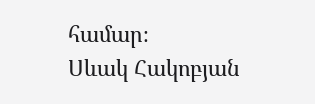համար։
Սևակ Հակոբյան